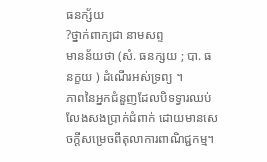ធនក្ស័យ
?ថ្នាក់ពាក្យជា នាមសព្ទ
មានន័យថា (សំ. ធនក្សយ ; បា. ធនក្ខយ ) ដំណើរអស់ទ្រព្យ ។
ភាពនៃអ្នកជំនួញដែលបិទទ្វារឈប់លែងសងប្រាក់ជំពាក់ ដោយមានសេចក្តីសម្រេចពីតុលាការពាណិជ្ជកម្ម។